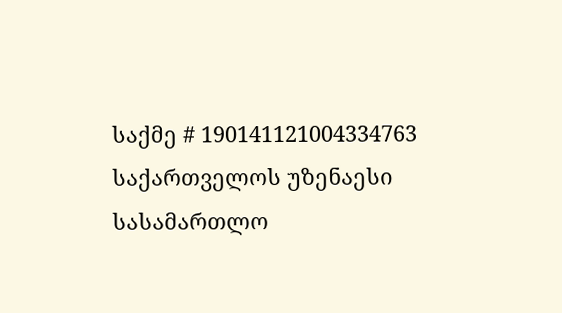საქმე # 190141121004334763
საქართველოს უზენაესი სასამართლო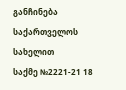განჩინება
საქართველოს სახელით
საქმე №2221-21 18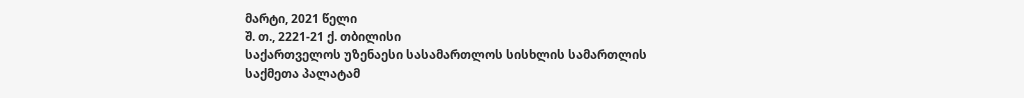მარტი, 2021 წელი
შ. თ., 2221-21 ქ. თბილისი
საქართველოს უზენაესი სასამართლოს სისხლის სამართლის საქმეთა პალატამ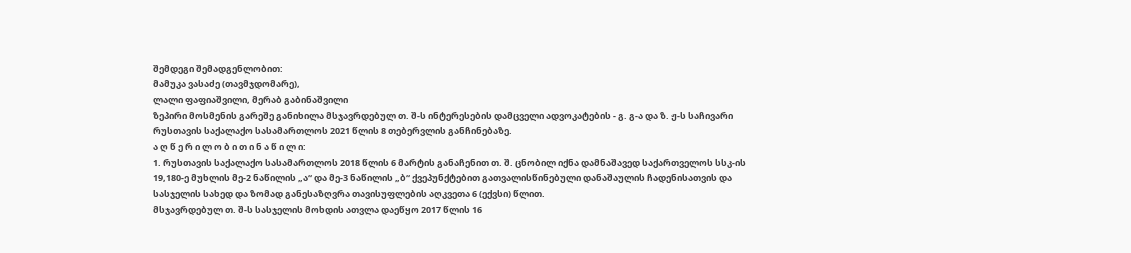შემდეგი შემადგენლობით:
მამუკა ვასაძე (თავმჯდომარე),
ლალი ფაფიაშვილი, მერაბ გაბინაშვილი
ზეპირი მოსმენის გარეშე განიხილა მსჯავრდებულ თ. შ-ს ინტერესების დამცველი ადვოკატების - გ. გ-ა და ზ. ჟ-ს საჩივარი რუსთავის საქალაქო სასამართლოს 2021 წლის 8 თებერვლის განჩინებაზე.
ა ღ წ ე რ ი ლ ო ბ ი თ ი ნ ა წ ი ლ ი:
1. რუსთავის საქალაქო სასამართლოს 2018 წლის 6 მარტის განაჩენით თ. შ. ცნობილ იქნა დამნაშავედ საქართველოს სსკ-ის 19,180-ე მუხლის მე-2 ნაწილის „ა“ და მე-3 ნაწილის „ბ“ ქვეპუნქტებით გათვალისწინებული დანაშაულის ჩადენისათვის და სასჯელის სახედ და ზომად განესაზღვრა თავისუფლების აღკვეთა 6 (ექვსი) წლით.
მსჯავრდებულ თ. შ-ს სასჯელის მოხდის ათვლა დაეწყო 2017 წლის 16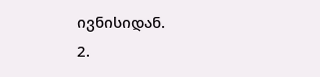ივნისიდან.
2.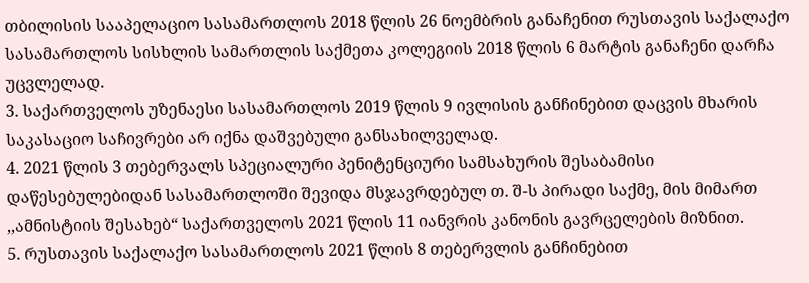თბილისის სააპელაციო სასამართლოს 2018 წლის 26 ნოემბრის განაჩენით რუსთავის საქალაქო სასამართლოს სისხლის სამართლის საქმეთა კოლეგიის 2018 წლის 6 მარტის განაჩენი დარჩა უცვლელად.
3. საქართველოს უზენაესი სასამართლოს 2019 წლის 9 ივლისის განჩინებით დაცვის მხარის საკასაციო საჩივრები არ იქნა დაშვებული განსახილველად.
4. 2021 წლის 3 თებერვალს სპეციალური პენიტენციური სამსახურის შესაბამისი დაწესებულებიდან სასამართლოში შევიდა მსჯავრდებულ თ. შ-ს პირადი საქმე, მის მიმართ ,,ამნისტიის შესახებ“ საქართველოს 2021 წლის 11 იანვრის კანონის გავრცელების მიზნით.
5. რუსთავის საქალაქო სასამართლოს 2021 წლის 8 თებერვლის განჩინებით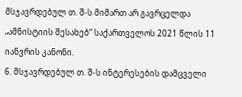მსჯავრდებულ თ. შ-ს მიმართ არ გავრცელდა „ამნისტიის შესახებ“ საქართველოს 2021 წლის 11 იანვრის კანონი.
6. მსჯავრდებულ თ. შ-ს ინტერესების დამცველი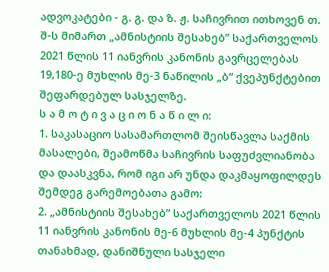ადვოკატები - გ. გ. და ზ. ჟ. საჩივრით ითხოვენ თ. შ-ს მიმართ „ამნისტიის შესახებ” საქართველოს 2021 წლის 11 იანვრის კანონის გავრცელებას 19,180-ე მუხლის მე-3 ნაწილის „ბ“ ქვეპუნქტებით შეფარდებულ სასჯელზე.
ს ა მ ო ტ ი ვ ა ც ი ო ნ ა წ ი ლ ი:
1. საკასაციო სასამართლომ შეისწავლა საქმის მასალები, შეამოწმა საჩივრის საფუძვლიანობა და დაასკვნა, რომ იგი არ უნდა დაკმაყოფილდეს შემდეგ გარემოებათა გამო:
2. „ამნისტიის შესახებ” საქართველოს 2021 წლის 11 იანვრის კანონის მე-6 მუხლის მე-4 პუნქტის თანახმად, დანიშნული სასჯელი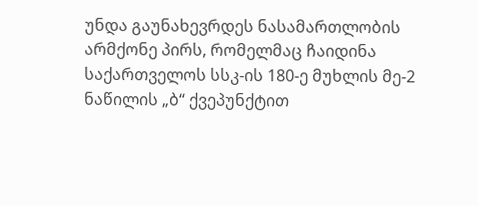უნდა გაუნახევრდეს ნასამართლობის არმქონე პირს, რომელმაც ჩაიდინა საქართველოს სსკ-ის 180-ე მუხლის მე-2 ნაწილის „ბ“ ქვეპუნქტით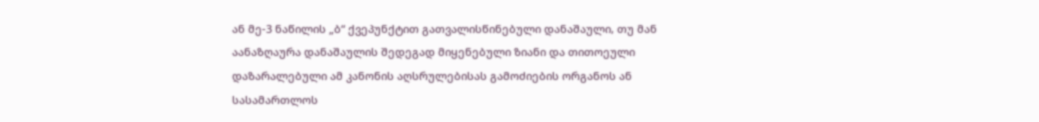ან მე-3 ნაწილის „ბ“ ქვეპუნქტით გათვალისწინებული დანაშაული, თუ მან აანაზღაურა დანაშაულის შედეგად მიყენებული ზიანი და თითოეული დაზარალებული ამ კანონის აღსრულებისას გამოძიების ორგანოს ან სასამართლოს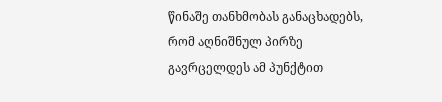წინაშე თანხმობას განაცხადებს, რომ აღნიშნულ პირზე გავრცელდეს ამ პუნქტით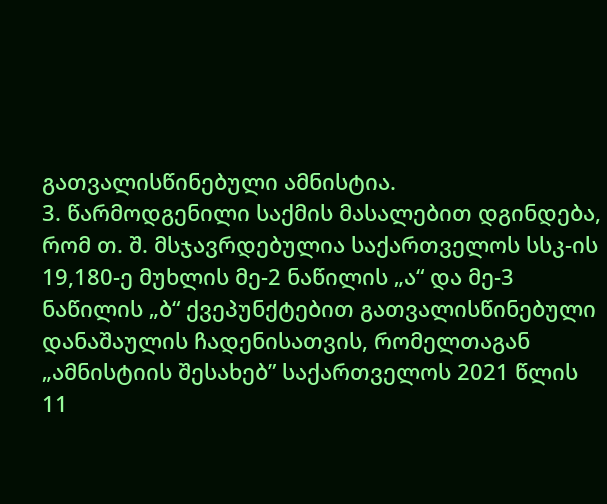გათვალისწინებული ამნისტია.
3. წარმოდგენილი საქმის მასალებით დგინდება, რომ თ. შ. მსჯავრდებულია საქართველოს სსკ-ის 19,180-ე მუხლის მე-2 ნაწილის „ა“ და მე-3 ნაწილის „ბ“ ქვეპუნქტებით გათვალისწინებული დანაშაულის ჩადენისათვის, რომელთაგან „ამნისტიის შესახებ” საქართველოს 2021 წლის 11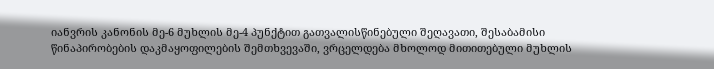იანვრის კანონის მე-6 მუხლის მე-4 პუნქტით გათვალისწინებული შეღავათი, შესაბამისი წინაპირობების დაკმაყოფილების შემთხვევაში, ვრცელდება მხოლოდ მითითებული მუხლის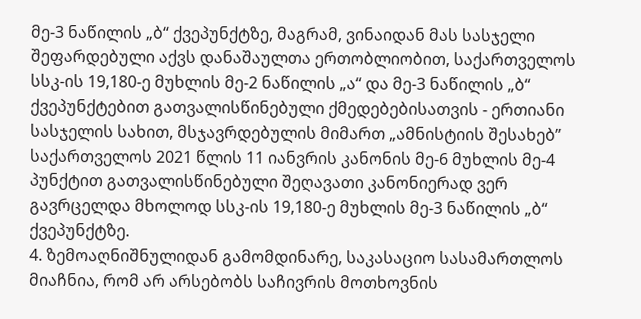მე-3 ნაწილის „ბ“ ქვეპუნქტზე, მაგრამ, ვინაიდან მას სასჯელი შეფარდებული აქვს დანაშაულთა ერთობლიობით, საქართველოს სსკ-ის 19,180-ე მუხლის მე-2 ნაწილის „ა“ და მე-3 ნაწილის „ბ“ ქვეპუნქტებით გათვალისწინებული ქმედებებისათვის - ერთიანი სასჯელის სახით, მსჯავრდებულის მიმართ „ამნისტიის შესახებ” საქართველოს 2021 წლის 11 იანვრის კანონის მე-6 მუხლის მე-4 პუნქტით გათვალისწინებული შეღავათი კანონიერად ვერ გავრცელდა მხოლოდ სსკ-ის 19,180-ე მუხლის მე-3 ნაწილის „ბ“ ქვეპუნქტზე.
4. ზემოაღნიშნულიდან გამომდინარე, საკასაციო სასამართლოს მიაჩნია, რომ არ არსებობს საჩივრის მოთხოვნის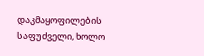დაკმაყოფილების საფუძველი, ხოლო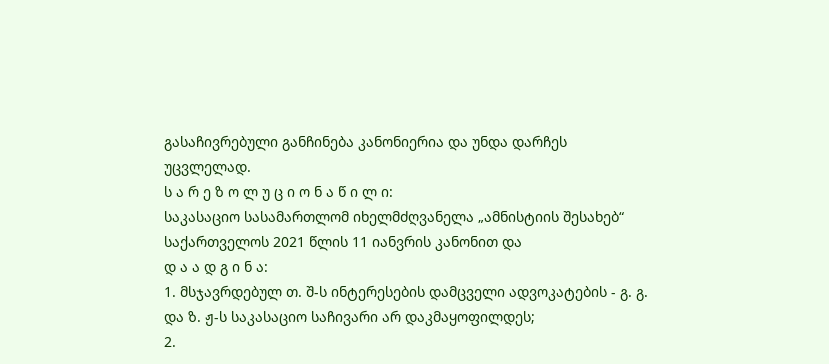გასაჩივრებული განჩინება კანონიერია და უნდა დარჩეს უცვლელად.
ს ა რ ე ზ ო ლ უ ც ი ო ნ ა წ ი ლ ი:
საკასაციო სასამართლომ იხელმძღვანელა „ამნისტიის შესახებ“ საქართველოს 2021 წლის 11 იანვრის კანონით და
დ ა ა დ გ ი ნ ა:
1. მსჯავრდებულ თ. შ-ს ინტერესების დამცველი ადვოკატების - გ. გ. და ზ. ჟ-ს საკასაციო საჩივარი არ დაკმაყოფილდეს;
2.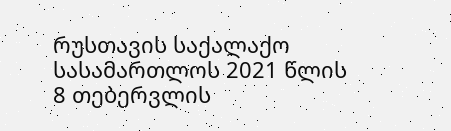რუსთავის საქალაქო სასამართლოს 2021 წლის 8 თებერვლის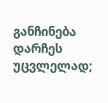განჩინება დარჩეს უცვლელად;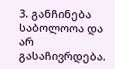3. განჩინება საბოლოოა და არ გასაჩივრდება.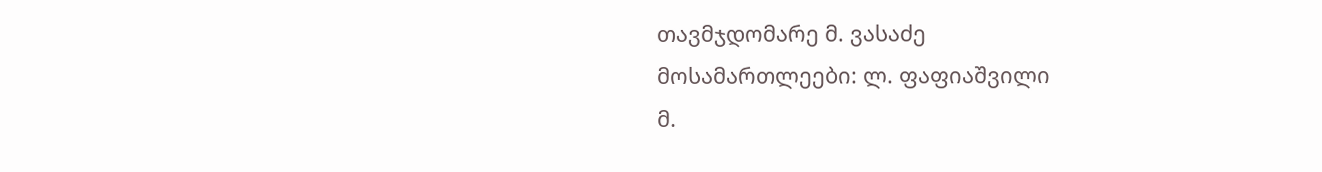თავმჯდომარე მ. ვასაძე
მოსამართლეები: ლ. ფაფიაშვილი
მ.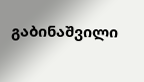გაბინაშვილი